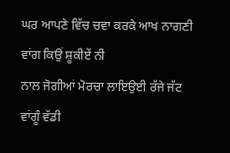ਘਰ ਆਪਣੇ ਵਿੱਚ ਚਵਾ ਕਰਕੇ ਆਖ ਨਾਗਣੀ ਵਾਂਗ ਕਿਉਂ ਸ਼ੂਕੀਏਂ ਨੀ
ਨਾਲ ਜੋਗੀਆਂ ਮੋਰਚਾ ਲਾਇਉਈ ਰੱਜੇ ਜੱਟ ਵਾਂਗੂੰ ਵੱਡੀ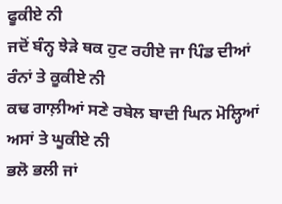ਫੂਕੀਏ ਨੀ
ਜਦੋਂ ਬੰਨ੍ਹ ਝੇੜੇ ਥਕ ਹੁਟ ਰਹੀਏ ਜਾ ਪਿੰਡ ਦੀਆਂ ਰੰਨਾਂ ਤੇ ਕੂਕੀਏ ਨੀ
ਕਢ ਗਾਲ਼ੀਆਂ ਸਣੇ ਰਬੇਲ ਬਾਦੀ ਘਿਨ ਮੋਲ੍ਹਿਆਂ ਅਸਾਂ ਤੇ ਘੂਕੀਏ ਨੀ
ਭਲੋ ਭਲੀ ਜਾਂ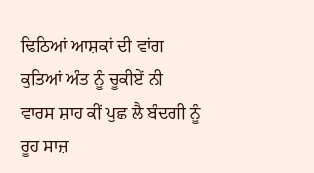ਢਿਠਿਆਂ ਆਸ਼ਕਾਂ ਦੀ ਵਾਂਗ ਕੁਤਿਆਂ ਅੰਤ ਨੂੰ ਚੂਕੀਏਂ ਨੀ
ਵਾਰਸ ਸ਼ਾਹ ਕੀਂ ਪੁਛ ਲੈ ਬੰਦਗੀ ਨੂੰ ਰੂਹ ਸਾਜ਼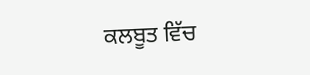ਕਲਬੂਤ ਵਿੱਚ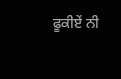ਫੂਕੀਏਂ ਨੀ